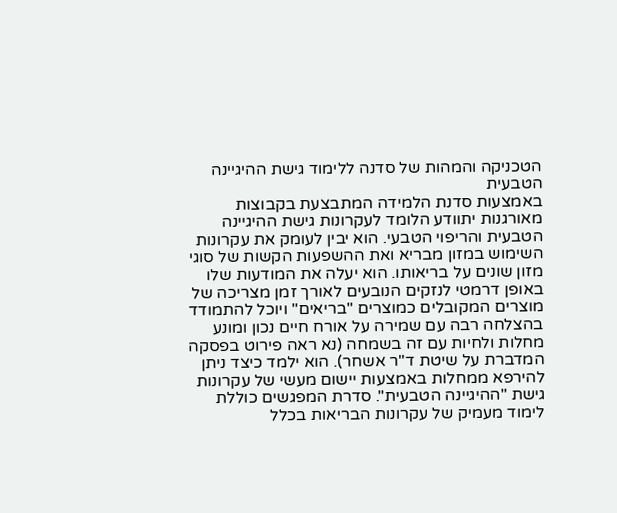הטכניקה והמהות של סדנה ללימוד גישת ההיגיינה הטבעית
באמצעות סדנת הלמידה המתבצעת בקבוצות מאורגנות יתוודע הלומד לעקרונות גישת ההיגיינה הטבעית והריפוי הטבעי. הוא יבין לעומק את עקרונות השימוש במזון מבריא ואת ההשפעות הקשות של סוגי מזון שונים על בריאותו. הוא יעלה את המודעות שלו באופן דרמטי לנזקים הנובעים לאורך זמן מצריכה של מוצרים המקובלים כמוצרים "בריאים" ויוכל להתמודד בהצלחה רבה עם שמירה על אורח חיים נכון ומונע מחלות ולחיות עם זה בשמחה (נא ראה פירוט בפסקה המדברת על שיטת ד"ר אשחר). הוא ילמד כיצד ניתן להירפא ממחלות באמצעות יישום מעשי של עקרונות גישת "ההיגיינה הטבעית". סדרת המפגשים כוללת לימוד מעמיק של עקרונות הבריאות בכלל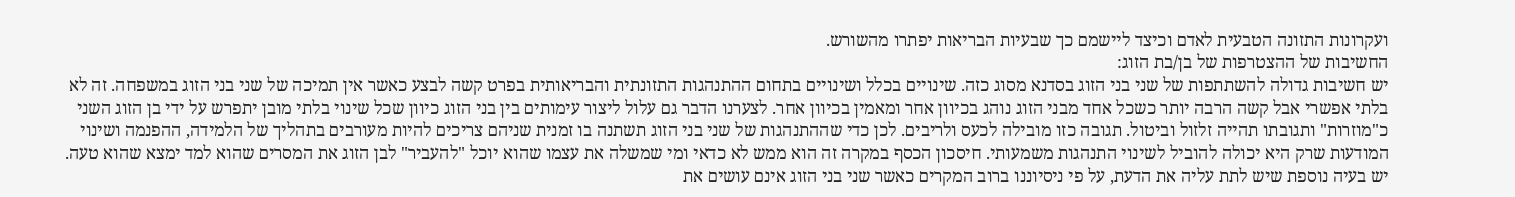ועקרונות התזונה הטבעית לאדם וכיצד ליישמם כך שבעיות הבריאות יפתרו מהשורש.
החשיבות של ההצטרפות של בן/בת הזוג:
יש חשיבות גדולה להשתתפות של שני בני הזוג בסדנא מסוג כזה. שינויים בכלל ושינויים בתחום ההתנהגות התזונתית והבריאותית בפרט קשה לבצע כאשר אין תמיכה של שני בני הזוג במשפחה. זה לא בלתי אפשרי אבל קשה הרבה יותר כשכל אחד מבני הזוג נוהג בכיוון אחר ומאמין בכיוון אחר. לצערנו הדבר גם עלול ליצור עימותים בין בני הזוג כיוון שכל שינוי בלתי מובן יתפרש על ידי בן הזוג השני כ"מוזרות" ותגובתו תהייה זלזול וביטול. תגובה כזו מובילה לכעס ולריבים. לכן כדי שההתנהגות של שני בני הזוג תשתנה בו זמנית שניהם צריכים להיות מעורבים בתהליך של הלמידה, ההפנמה ושינוי המודעות שרק היא יכולה להוביל לשינוי התנהגות משמעותי. חיסכון הכסף במקרה זה הוא ממש לא כדאי ומי שמשלה את עצמו שהוא יוכל "להעביר" לבן הזוג את המסרים שהוא למד ימצא שהוא טעה. יש בעיה נוספת שיש לתת עליה את הדעת, על פי ניסיוננו ברוב המקרים כאשר שני בני הזוג אינם עושים את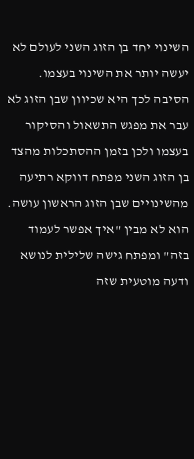השינוי יחד בן הזוג השני לעולם לא יעשה יותר את השינוי בעצמו. הסיבה לכך היא שכיוון שבן הזוג לא עבר את מפגש התשאול והסיקור בעצמו ולכן בזמן ההסתכלות מהצד בן הזוג השני מפתח דווקא רתיעה מהשינויים שבן הזוג הראשון עושה. הוא לא מבין "איך אפשר לעמוד בזה" ומפתח גישה שלילית לנושא ודעה מוטעית שזה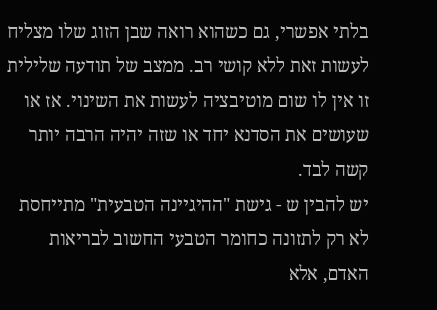בלתי אפשרי, גם כשהוא רואה שבן הזוג שלו מצליח לעשות זאת ללא קושי רב. ממצב של תודעה שלילית זו אין לו שום מוטיבציה לעשות את השינוי. אז או שעושים את הסדנא יחד או שזה יהיה הרבה יותר קשה לבד.
יש להבין ש - גישת "ההיגיינה הטבעית" מתייחסת לא רק לתזונה כחומר הטבעי החשוב לבריאות האדם, אלא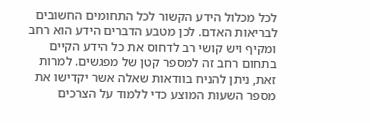לכל מכלול הידע הקשור לכל התחומים החשובים לבריאות האדם. לכן מטבע הדברים הידע הוא רחב ומקיף ויש קושי רב לדחוס את כל הידע הקיים בתחום רחב זה למספר קטן של מפגשים. למרות זאת, ניתן להניח בוודאות שאלה אשר יקדישו את מספר השעות המוצע כדי ללמוד על הצרכים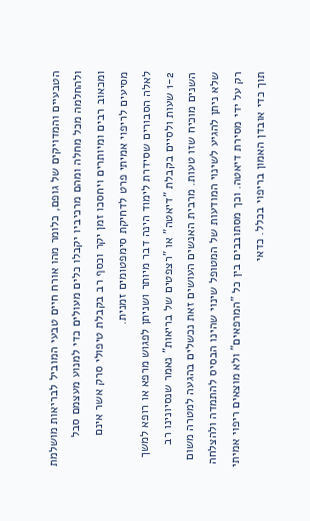הטבעיים והמדויקים של גופם, כלומר מהו אורח חיים טבעי המוביל לבריאות מושלמת ולהחלמה מכל מחלה ומהם מרכיביו יקבלו כלים מעולים כדי למנוע מעצמם סבל ומכאוב רבים ומיותרים ויחסכו זמן יקר וכסף רב בקבלת טיפולי סרק אשר אינם מסיעים לריפוי אמיתי פרט לדחיקת סימפטומים זמנית.
לאלה הסבורים שסידרת לימוד הינה דבר מיותר ושניתן לפגוש מרפא או רופא למשך 1-2 שעות ולסיים בקבלת "דיאטה" או "רצפטים של בריאות" נאמר שנסיונינו רב השנים מוכיח שזו טעות. מרבית האנשים העושים זאת נכשלים בהגעה למטרה משום שלא ניתן להגיע לשינוי המודעות של המטופל שינוי שהינו הבסיס להתמדה ולהצלחה רק על ידי מסירת דיאטה. וכך מסתובבים בין כל "המרפאים" ולא מוצאים ריפוי אמיתי תוך כדי אובדן האמון בריפוי בכלל. כדאי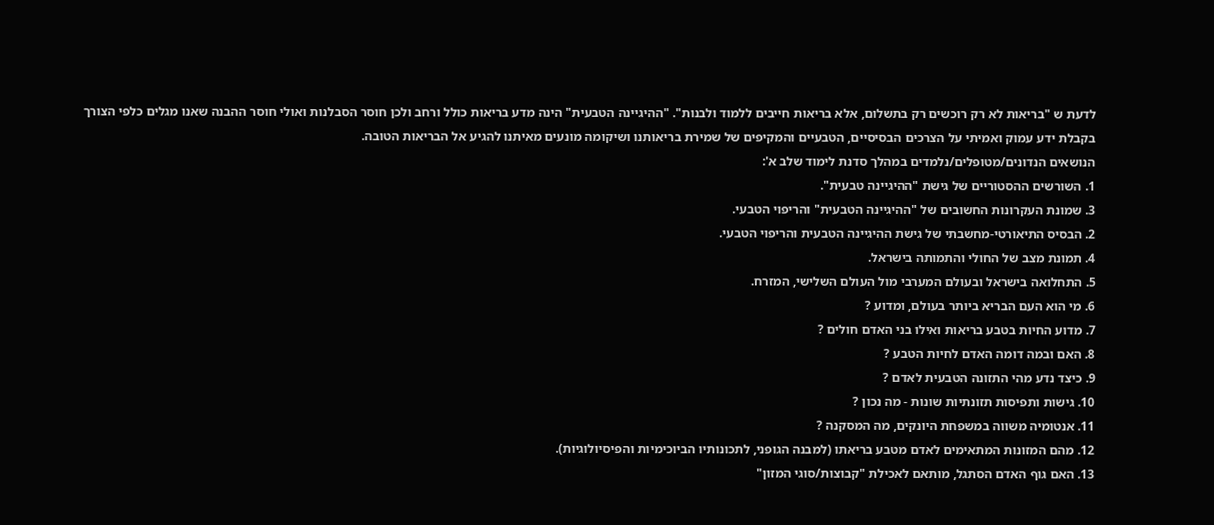לדעת ש "בריאות לא רק רוכשים רק בתשלום, אלא בריאות חייבים ללמוד ולבנות". "ההיגיינה הטבעית" הינה מדע בריאות כולל ורחב ולכן חוסר הסבלנות ואולי חוסר ההבנה שאנו מגלים כלפי הצורך בקבלת ידע עמוק ואמיתי על הצרכים הבסיסיים, הטבעיים והמקיפים של שמירת בריאותנו ושיקומה מונעים מאיתנו להגיע אל הבריאות הטובה.
הנושאים הנדונים/מטופלים/נלמדים במהלך סדנת לימוד שלב א':
1. השורשים ההסטוריים של גישת "ההיגיינה טבעית".
3. שמונת העקרונות החשובים של "ההיגיינה הטבעית" והריפוי הטבעי.
2. הבסיס התיאורטי-מחשבתי של גישת ההיגיינה הטבעית והריפוי הטבעי.
4. תמונת מצב של החולי והתמותה בישראל.
5. התחלואה בישראל ובעולם המערבי מול העולם השלישי, המזרח.
6. מי הוא העם הבריא ביותר בעולם, ומדוע ?
7. מדוע החיות בטבע בריאות ואילו בני האדם חולים ?
8. האם ובמה דומה האדם לחיות הטבע ?
9. כיצד נדע מהי התזונה הטבעית לאדם ?
10. גישות ותפיסות תזונתיות שונות - מה נכון ?
11. אנטומיה משווה במשפחת היונקים, מה המסקנה ?
12. מהם המזונות המתאימים לאדם מטבע בריאתו (למבנה הגופני, לתכונותיו הביוכימיות והפיסיולוגיות).
13. האם גוף האדם הסתגל, מותאם לאכילת "קבוצות/סוגי המזון"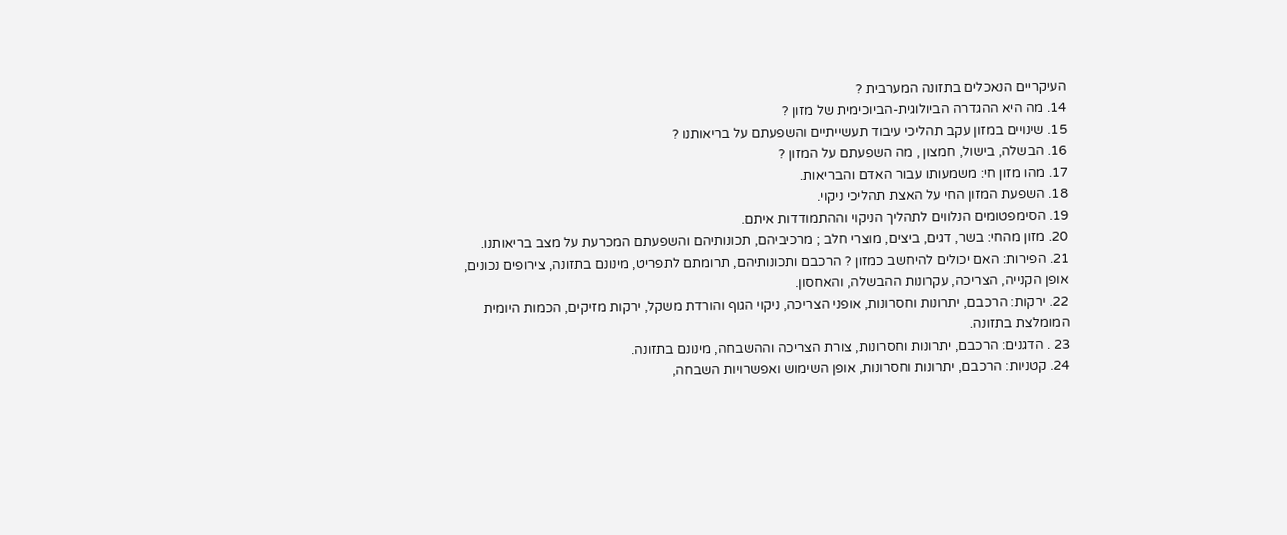העיקריים הנאכלים בתזונה המערבית ?
14. מה היא ההגדרה הביולוגית-הביוכימית של מזון ?
15. שינויים במזון עקב תהליכי עיבוד תעשייתיים והשפעתם על בריאותנו ?
16. הבשלה, בישול, חמצון , מה השפעתם על המזון ?
17. מהו מזון חי: משמעותו עבור האדם והבריאות.
18. השפעת המזון החי על האצת תהליכי ניקוי.
19. הסימפטומים הנלווים לתהליך הניקוי וההתמודדות איתם.
20. מזון מהחי: בשר, דגים, ביצים, מוצרי חלב ; מרכיביהם, תכונותיהם והשפעתם המכרעת על מצב בריאותנו.
21. הפירות: האם יכולים להיחשב כמזון ? הרכבם ותכונותיהם, תרומתם לתפריט, מינונם בתזונה, צירופים נכונים,
אופן הקנייה, הצריכה, עקרונות ההבשלה, והאחסון.
22. ירקות: הרכבם, יתרונות וחסרונות, אופני הצריכה, ניקוי הגוף והורדת משקל, ירקות מזיקים, הכמות היומית
המומלצת בתזונה.
23 . הדגנים: הרכבם, יתרונות וחסרונות, צורת הצריכה וההשבחה, מינונם בתזונה.
24. קטניות: הרכבם, יתרונות וחסרונות, אופן השימוש ואפשרויות השבחה,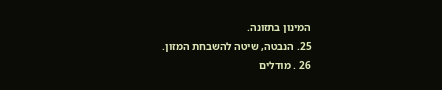המינון בתזונה.
25. הנבטה, שיטה להשבחת המזון.
26 . מודלים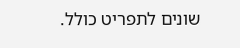שונים לתפריט כולל.